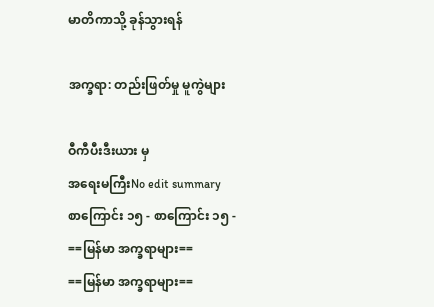မာတိကာသို့ ခုန်သွားရန်

အက္ခရာ: တည်းဖြတ်မှု မူကွဲများ

ဝီကီပီးဒီးယား မှ
အရေးမကြီးNo edit summary
စာကြောင်း ၁၅ - စာကြောင်း ၁၅ -
==မြန်မာ အက္ခရာများ==
==မြန်မာ အက္ခရာများ==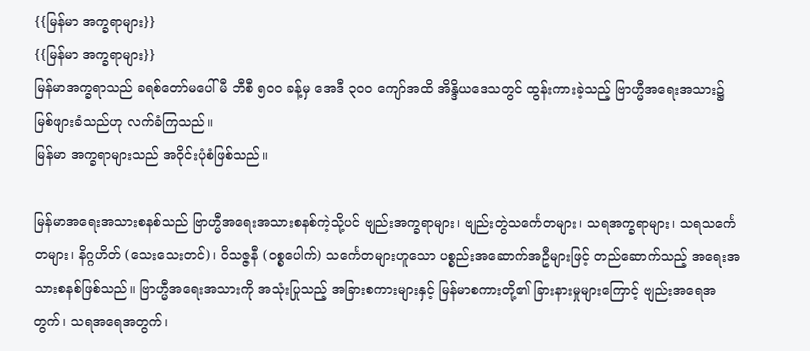{{မြန်မာ အက္ခရာများ}}
{{မြန်မာ အက္ခရာများ}}
မြန်မာအက္ခရာသည် ခရစ်တော်မပေါ်မီ ဘီစီ ၅၀၀ ခန့်မှ အေဒီ ၃၀၀ ကျော်အထိ အိန္ဒိယဒေသတွင် ထွန်းကားခဲ့သည့် ဗြာဟ္မီအရေးအသား၌ မြစ်ဖျားခံသည်ဟု လက်ခံကြသည်။
မြန်မာ အက္ခရာများသည် အဝိုင်းပုံစံဖြစ်သည်။

မြန်မာအရေးအသားစနစ်သည် ဗြာဟ္မီအရေးအသားစနစ်ကဲ့သို့ပင် ဗျည်းအက္ခရာများ၊ ဗျည်းတွဲသင်္ကေတများ၊ သရအက္ခရာများ၊ သရသင်္ကေတများ၊ နိဂ္ဂဟိတ် (သေးသေးတင်)၊ ဝိသဇ္ဇနီ (ဝစ္စပေါက်) သင်္ကေတများဟူသော ပစ္စည်းအဆောက်အဦများဖြင့် တည်ဆောက်သည့် အရေးအသားစနစ်ဖြစ်သည်။ ဗြာဟ္မီအရေးအသားကို အသုံးပြုသည့် အခြားစကားများနှင့် မြန်မာစကားတို့၏ ခြားနားမှုများကြောင့် ဗျည်းအရေအတွက်၊ သရအရေအတွက်၊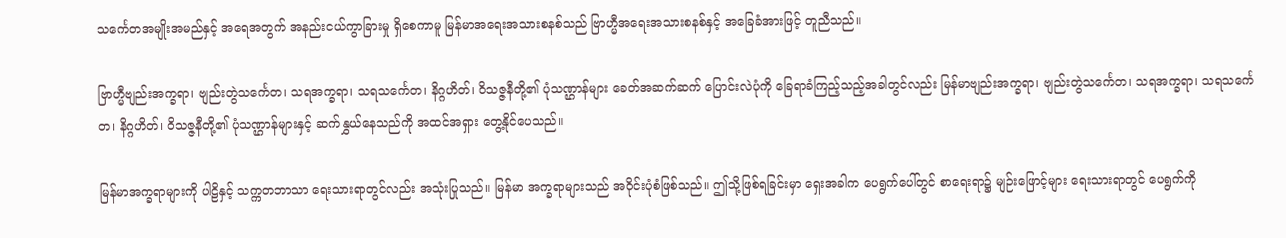သင်္ကေတအမျိုးအမည်နှင့် အရေအတွက် အနည်းငယ်ကွာခြားမှု ရှိစေကာမူ မြန်မာအရေးအသားစနစ်သည် ဗြာဟ္မီအရေးအသားစနစ်နှင့် အခြေခံအားဖြင့် တူညီသည်။

ဗြာဟ္မီဗျည်းအက္ခရာ၊ ဗျည်းတွဲသင်္ကေတ၊ သရအက္ခရာ၊ သရသင်္ကေတ၊ နိဂ္ဂဟိတ်၊ ဝိသဇ္ဇနီတို့၏ ပုံသဏ္ဌာန်များ ခေတ်အဆက်ဆက် ပြောင်းလဲပုံကို ခြေရာခံကြည့်သည့်အခါတွင်လည်း မြန်မာဗျည်းအက္ခရာ၊ ဗျည်းတွဲသင်္ကေတ၊ သရအက္ခရာ၊ သရသင်္ကေတ၊ နိဂ္ဂဟိတ်၊ ဝိသဇ္ဇနီတို့၏ ပုံသဏ္ဌာန်များနှင့် ဆက်နွှယ်နေသည်ကို အထင်အရှား တွေ့နိုင်ပေသည်။

မြန်မာအက္ခရာများကို ပါဠိနှင့် သက္ကတဘာသာ ရေးသားရာတွင်လည်း အသုံးပြုသည်။ မြန်မာ အက္ခရာများသည် အဝိုင်းပုံစံဖြစ်သည်။ ဤသို့ဖြစ်ရခြင်းမှာ ရှေးအခါက ပေရွက်ပေါ်တွင် စာရေးရာ၌ မျဉ်းဖြောင့်များ ရေးသားရာတွင် ပေရွက်ကို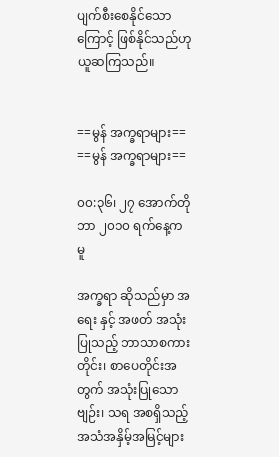ပျက်စီးစေနိုင်သောကြောင့် ဖြစ်နိုင်သည်ဟု ယူဆကြသည်။


==မွန် အက္ခရာများ==
==မွန် အက္ခရာများ==

၀၀:၃၆၊ ၂၇ အောက်တိုဘာ ၂၀၁၀ ရက်နေ့က မူ

အက္ခရာ ဆိုသည်မှာ အရေး နှင့် အဖတ် အသုံးပြုသည့် ဘာသာစကားတိုင်း၊ စာပေတိုင်းအတွက် အသုံးပြုသော ဗျဉ်း၊ သရ အစရှိသည့် အသံအနှိမ့်အမြင့်များ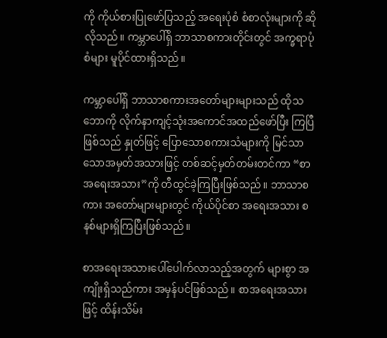ကို ကိုယ်စားပြုဖော်ပြသည့် အရေးပုံစံ စံစာလုံးများကို ဆိုလိုသည်။ ကမ္ဘာပေါ်ရှိ ဘာသာစကားတိုင်းတွင် အက္ခရာပုံစံများ မူပိုင်ထားရှိသည်။

ကမ္ဘာပေါ်ရှိ ဘာသာစကားအတော်များများသည် ထိုသဘောကို လိုက်နာကျင့်သုံးအကောင်အထည်ဖော်ပြီး ကြပြီဖြစ်သည် နှုတ်ဖြင့် ပြောသောစကားသံများကို မြင်သာသောအမှတ်အသားဖြင့် တစ်ဆင့်မှတ်တမ်းတင်ကာ “စာအရေးအသား”ကို တီထွင်ခဲ့ကြပြီးဖြစ်သည်။ ဘာသာစကား အတော်များများတွင် ကိုယ်ပိုင်စာ အရေးအသား စနစ်များရှိကြပြီးဖြစ်သည်။

စာအရေးအသားပေါ်ပေါက်လာသည့်အတွက် များစွာ အကျိုးရှိသည်ကား အမှန်ပင်ဖြစ်သည်။ စာအရေးအသားဖြင့် ထိန်းသိမ်း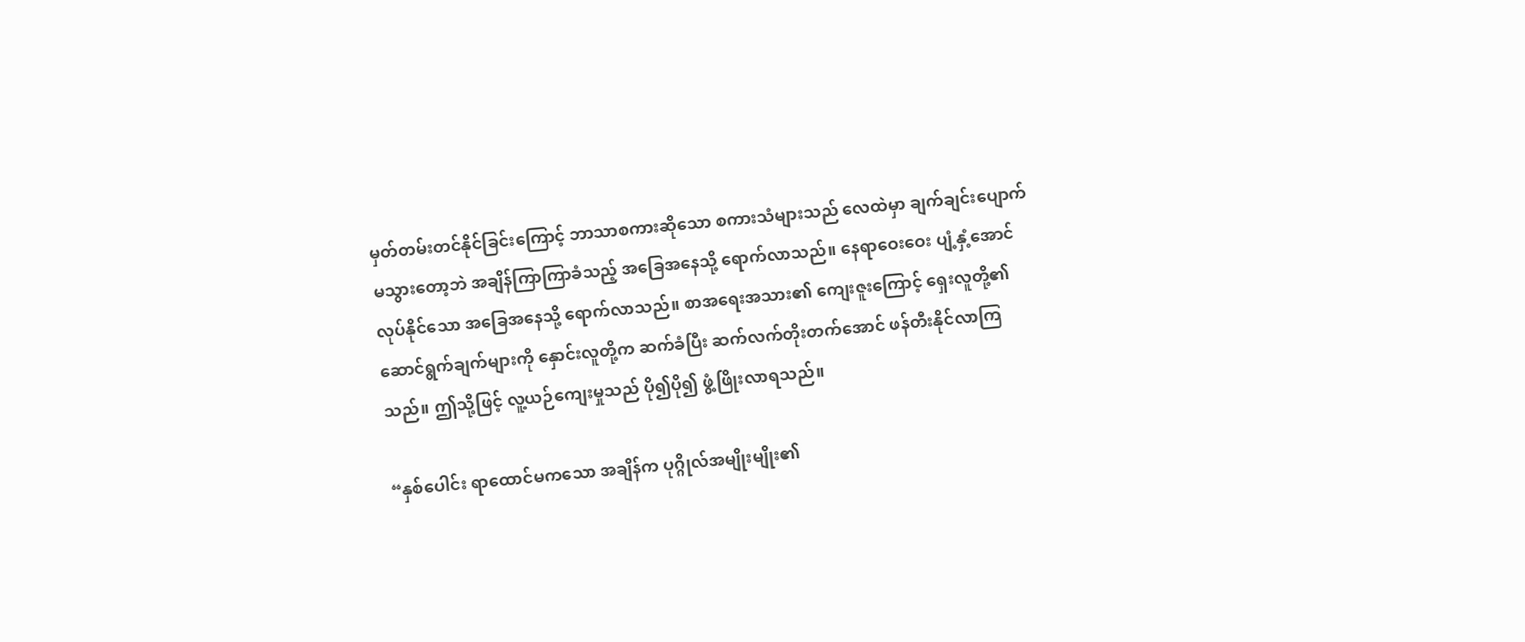မှတ်တမ်းတင်နိုင်ခြင်းကြောင့် ဘာသာစကားဆိုသော စကားသံများသည် လေထဲမှာ ချက်ချင်းပျောက်မသွားတော့ဘဲ အချိန်ကြာကြာခံသည့် အခြေအနေသို့ ရောက်လာသည်။ နေရာဝေးဝေး ပျံ့နှံ့အောင် လုပ်နိုင်သော အခြေအနေသို့ ရောက်လာသည်။ စာအရေးအသား၏ ကျေးဇူးကြောင့် ရှေးလူတို့၏ ဆောင်ရွက်ချက်များကို နှောင်းလူတို့က ဆက်ခံပြီး ဆက်လက်တိုးတက်အောင် ဖန်တီးနိုင်လာကြသည်။ ဤသို့ဖြင့် လူ့ယဉ်ကျေးမှုသည် ပို၍ပို၍ ဖွံ့ဖြိုးလာရသည်။

“နှစ်ပေါင်း ရာထောင်မကသော အချိန်က ပုဂ္ဂိုလ်အမျိုးမျိုး၏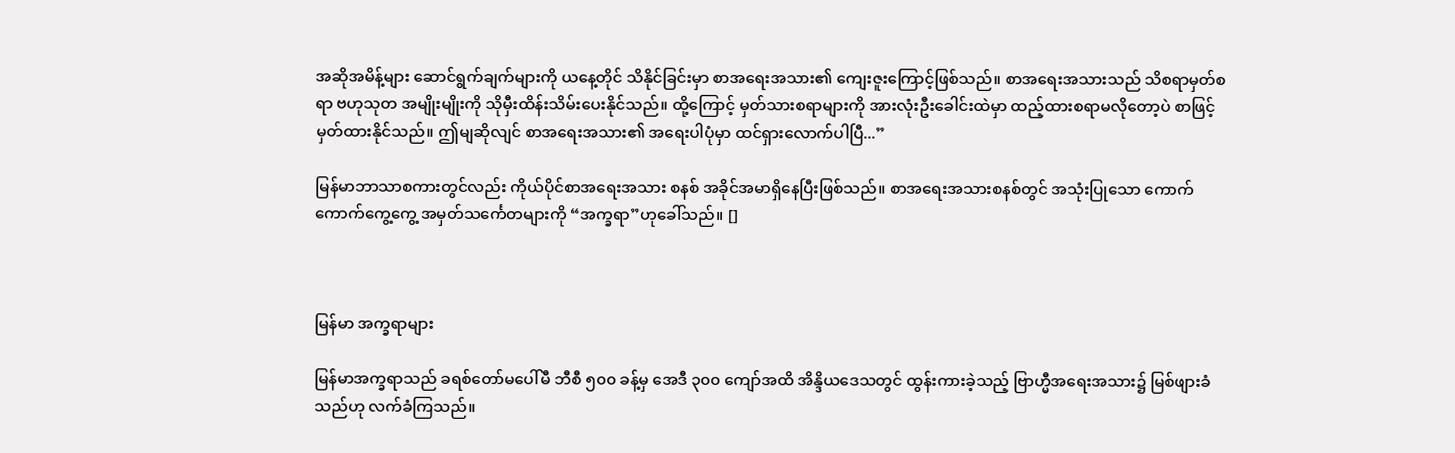အဆိုအမိန့်များ ဆောင်ရွက်ချက်များကို ယနေ့တိုင် သိနိုင်ခြင်းမှာ စာအရေးအသား၏ ကျေးဇူးကြောင့်ဖြစ်သည်။ စာအရေးအသားသည် သိစရာမှတ်စရာ ဗဟုသုတ အမျိုးမျိုးကို သိုမှီးထိန်းသိမ်းပေးနိုင်သည်။ ထို့ကြောင့် မှတ်သားစရာများကို အားလုံးဦးခေါင်းထဲမှာ ထည့်ထားစရာမလိုတော့ပဲ စာဖြင့် မှတ်ထားနိုင်သည်။ ဤမျဆိုလျင် စာအရေးအသား၏ အရေးပါပုံမှာ ထင်ရှားလောက်ပါပြီ...”

မြန်မာဘာသာစကားတွင်လည်း ကိုယ်ပိုင်စာအရေးအသား စနစ် အခိုင်အမာရှိနေပြီးဖြစ်သည်။ စာအရေးအသားစနစ်တွင် အသုံးပြုသော ကောက်ကောက်ကွေ့ကွေ့ အမှတ်သင်္ကေတများကို “အက္ခရာ”ဟုခေါ်သည်။ []



မြန်မာ အက္ခရာများ

မြန်မာအက္ခရာသည် ခရစ်တော်မပေါ်မီ ဘီစီ ၅၀၀ ခန့်မှ အေဒီ ၃၀၀ ကျော်အထိ အိန္ဒိယဒေသတွင် ထွန်းကားခဲ့သည့် ဗြာဟ္မီအရေးအသား၌ မြစ်ဖျားခံသည်ဟု လက်ခံကြသည်။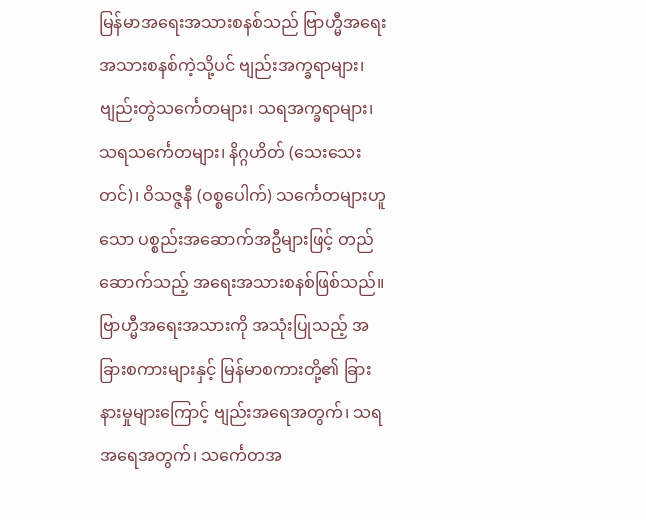မြန်မာအရေးအသားစနစ်သည် ဗြာဟ္မီအရေးအသားစနစ်ကဲ့သို့ပင် ဗျည်းအက္ခရာများ၊ ဗျည်းတွဲသင်္ကေတများ၊ သရအက္ခရာများ၊ သရသင်္ကေတများ၊ နိဂ္ဂဟိတ် (သေးသေးတင်)၊ ဝိသဇ္ဇနီ (ဝစ္စပေါက်) သင်္ကေတများဟူသော ပစ္စည်းအဆောက်အဦများဖြင့် တည်ဆောက်သည့် အရေးအသားစနစ်ဖြစ်သည်။ ဗြာဟ္မီအရေးအသားကို အသုံးပြုသည့် အခြားစကားများနှင့် မြန်မာစကားတို့၏ ခြားနားမှုများကြောင့် ဗျည်းအရေအတွက်၊ သရအရေအတွက်၊ သင်္ကေတအ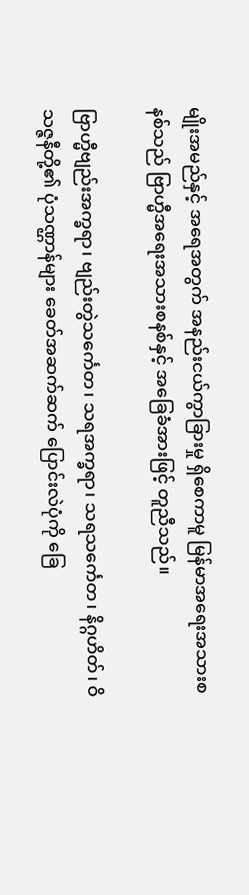မျိုးအမည်နှင့် အရေအတွက် အနည်းငယ်ကွာခြားမှု ရှိစေကာမူ မြန်မာအရေးအသားစနစ်သည် ဗြာဟ္မီအရေးအသားစနစ်နှင့် အခြေခံအားဖြင့် တူညီသည်။

ဗြာဟ္မီဗျည်းအက္ခရာ၊ ဗျည်းတွဲသင်္ကေတ၊ သရအက္ခရာ၊ သရသင်္ကေတ၊ နိဂ္ဂဟိတ်၊ ဝိသဇ္ဇနီတို့၏ ပုံသဏ္ဌာန်များ ခေတ်အဆက်ဆက် ပြောင်းလဲပုံကို ခြေ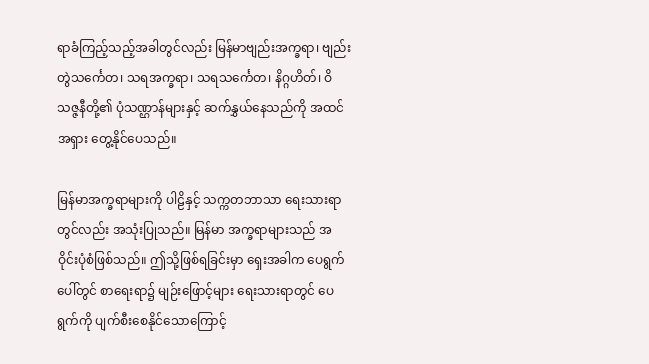ရာခံကြည့်သည့်အခါတွင်လည်း မြန်မာဗျည်းအက္ခရာ၊ ဗျည်းတွဲသင်္ကေတ၊ သရအက္ခရာ၊ သရသင်္ကေတ၊ နိဂ္ဂဟိတ်၊ ဝိသဇ္ဇနီတို့၏ ပုံသဏ္ဌာန်များနှင့် ဆက်နွှယ်နေသည်ကို အထင်အရှား တွေ့နိုင်ပေသည်။

မြန်မာအက္ခရာများကို ပါဠိနှင့် သက္ကတဘာသာ ရေးသားရာတွင်လည်း အသုံးပြုသည်။ မြန်မာ အက္ခရာများသည် အဝိုင်းပုံစံဖြစ်သည်။ ဤသို့ဖြစ်ရခြင်းမှာ ရှေးအခါက ပေရွက်ပေါ်တွင် စာရေးရာ၌ မျဉ်းဖြောင့်များ ရေးသားရာတွင် ပေရွက်ကို ပျက်စီးစေနိုင်သောကြောင့်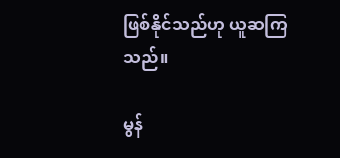ဖြစ်နိုင်သည်ဟု ယူဆကြသည်။

မွန်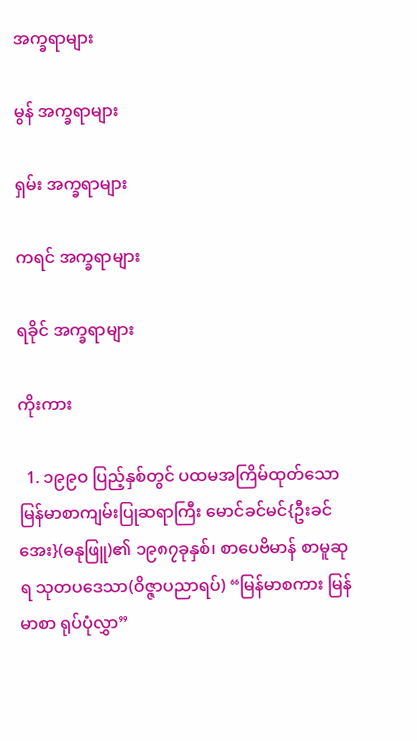အက္ခရာများ

မွန် အက္ခရာများ

ရှမ်း အက္ခရာများ

ကရင် အက္ခရာများ

ရခိုင် အက္ခရာများ

ကိုးကား

  1. ၁၉၉ဝ ပြည့်နှစ်တွင် ပထမအကြိမ်ထုတ်သော မြန်မာစာကျမ်းပြုဆရာကြီး မောင်ခင်မင်{ဦးခင်အေး}(ဓနုဖြူ)၏ ၁၉၈၇ခုနှစ်၊ စာပေဗိမာန် စာမူဆုရ သုတပဒေသာ(ဝိဇ္ဇာပညာရပ်) “မြန်မာစကား မြန်မာစာ ရုပ်ပုံလွှာ”